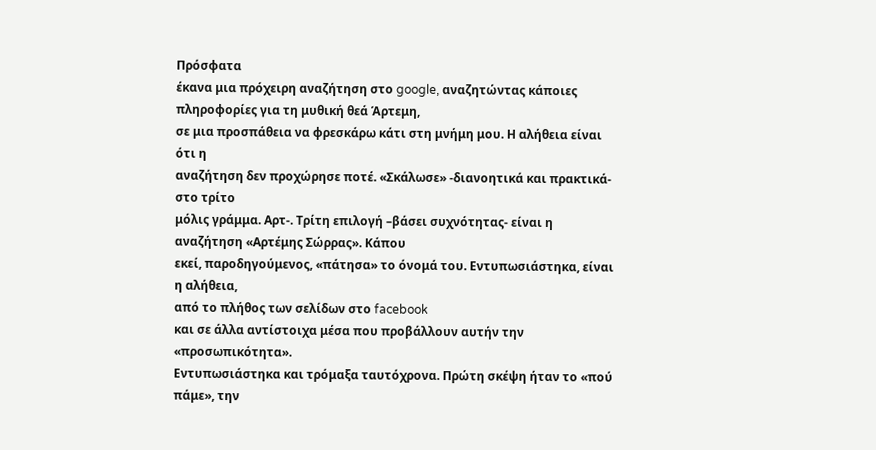Πρόσφατα
έκανα μια πρόχειρη αναζήτηση στο google, αναζητώντας κάποιες πληροφορίες για τη μυθική θεά Άρτεμη,
σε μια προσπάθεια να φρεσκάρω κάτι στη μνήμη μου. Η αλήθεια είναι ότι η
αναζήτηση δεν προχώρησε ποτέ. «Σκάλωσε» -διανοητικά και πρακτικά- στο τρίτο
μόλις γράμμα. Αρτ-. Τρίτη επιλογή –βάσει συχνότητας- είναι η αναζήτηση «Αρτέμης Σώρρας». Κάπου
εκεί, παροδηγούμενος, «πάτησα» το όνομά του. Εντυπωσιάστηκα, είναι η αλήθεια,
από το πλήθος των σελίδων στο facebook
και σε άλλα αντίστοιχα μέσα που προβάλλουν αυτήν την «προσωπικότητα».
Εντυπωσιάστηκα και τρόμαξα ταυτόχρονα. Πρώτη σκέψη ήταν το «πού πάμε», την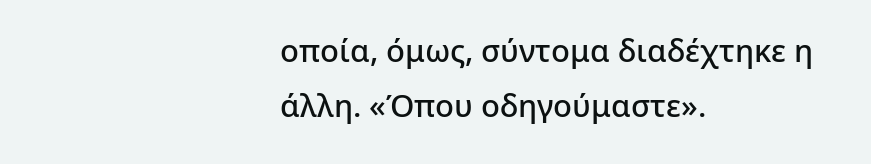οποία, όμως, σύντομα διαδέχτηκε η άλλη. «Όπου οδηγούμαστε».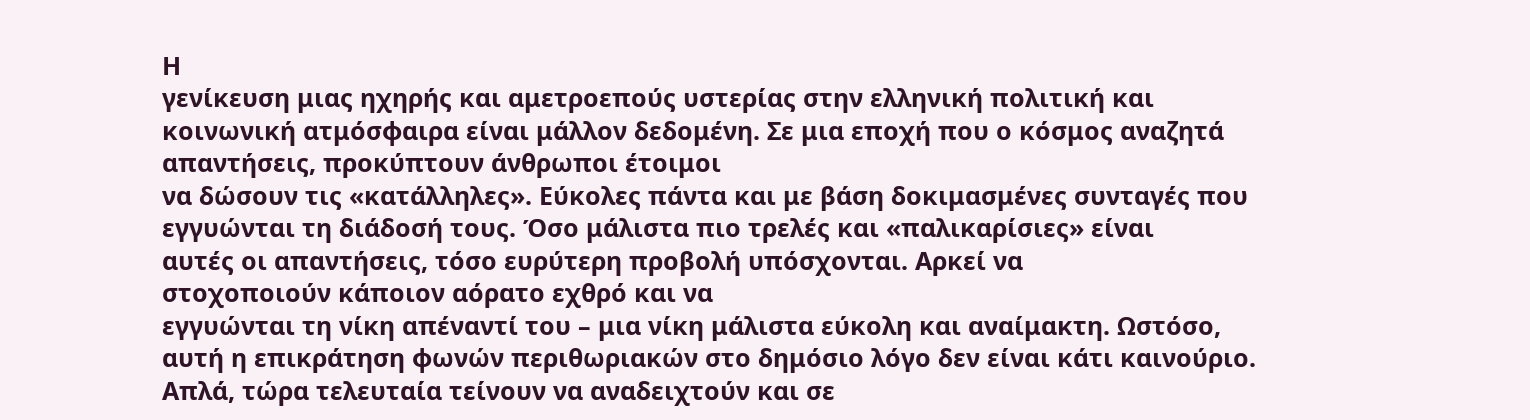Η
γενίκευση μιας ηχηρής και αμετροεπούς υστερίας στην ελληνική πολιτική και
κοινωνική ατμόσφαιρα είναι μάλλον δεδομένη. Σε μια εποχή που ο κόσμος αναζητά
απαντήσεις, προκύπτουν άνθρωποι έτοιμοι
να δώσουν τις «κατάλληλες». Εύκολες πάντα και με βάση δοκιμασμένες συνταγές που
εγγυώνται τη διάδοσή τους. Όσο μάλιστα πιο τρελές και «παλικαρίσιες» είναι
αυτές οι απαντήσεις, τόσο ευρύτερη προβολή υπόσχονται. Αρκεί να
στοχοποιούν κάποιον αόρατο εχθρό και να
εγγυώνται τη νίκη απέναντί του – μια νίκη μάλιστα εύκολη και αναίμακτη. Ωστόσο,
αυτή η επικράτηση φωνών περιθωριακών στο δημόσιο λόγο δεν είναι κάτι καινούριο.
Απλά, τώρα τελευταία τείνουν να αναδειχτούν και σε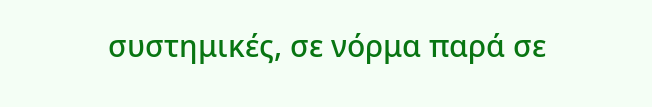συστημικές, σε νόρμα παρά σε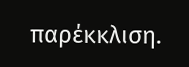παρέκκλιση.